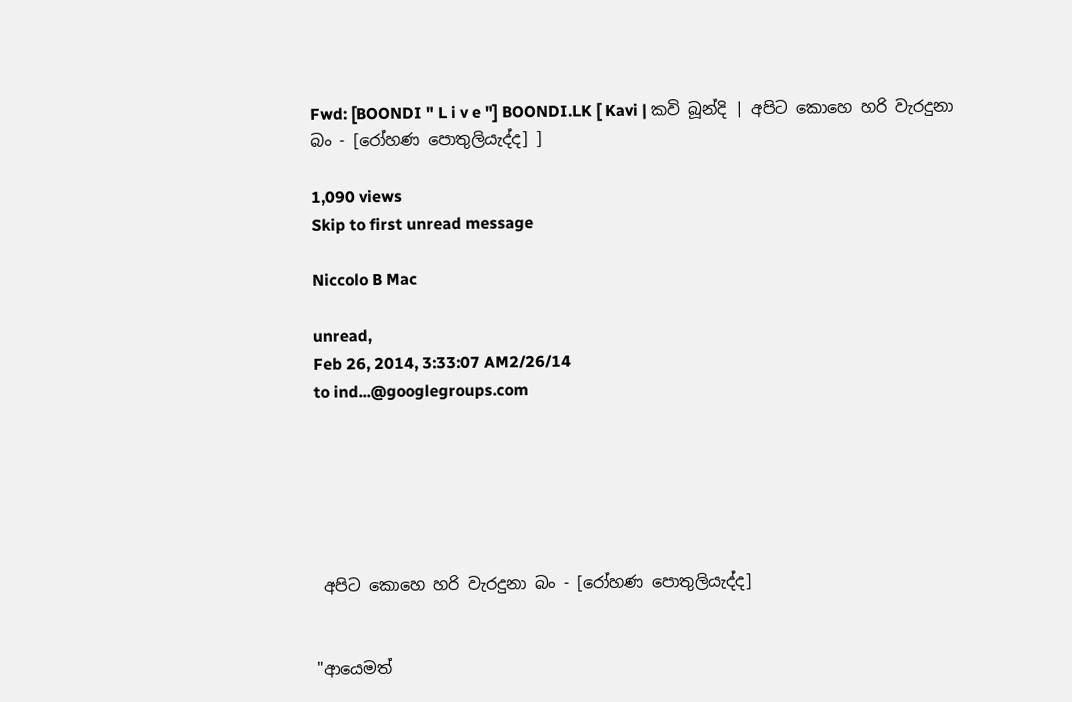Fwd: [BOONDI " L i v e "] BOONDI.LK [ Kavi | කවි බූන්දි | අපිට කොහෙ හරි වැරදුනා බං - [රෝහණ පොතුලියැද්ද] ]

1,090 views
Skip to first unread message

Niccolo B Mac

unread,
Feb 26, 2014, 3:33:07 AM2/26/14
to ind...@googlegroups.com






 අපිට කොහෙ හරි වැරදුනා බං - [රෝහණ පොතුලියැද්ද]


"ආයෙමත්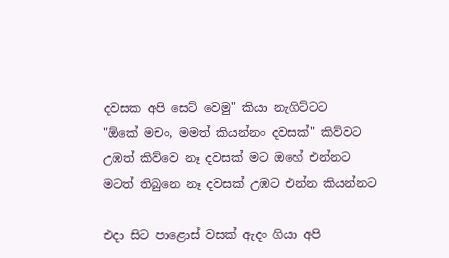දවසක අපි සෙට් වෙමු" කියා නැගිට්ටට
"ඕකේ මචං, මමත් කියන්නං දවසක්" කිව්වට
උඹත් කිව්වෙ නෑ දවසක් මට ඔහේ එන්නට
මටත් තිබුනෙ නෑ දවසක් උඹට එන්න කියන්නට

එදා සිට පාළොස් වසක් ඇදං ගියා අපි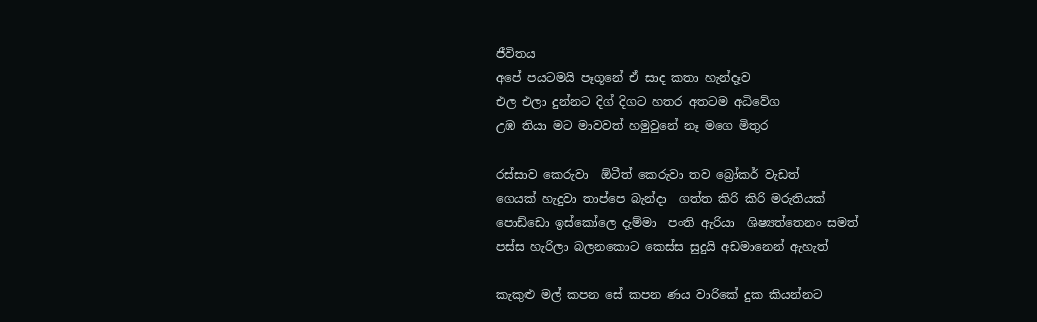ජීවිතය
අපේ පයටමයි පෑගූනේ ඒ සාද කතා හැන්දෑව
එල එලා දුන්නට දිග් දිගට හතර අතටම අධිවේග
උඹ තියා මට මාවවත් හමුවුනේ නෑ මගෙ මිතුර

රස්සාව කෙරුවා  ඕටීත් කෙරුවා තව බ්‍රෝකර් වැඩත්
ගෙයක් හැදුවා තාප්පෙ බැන්දා  ගත්ත කිරි කිරි මරුතියක්
පොඩ්ඩො ඉස්කෝලෙ දැම්මා  පංති ඇරියා  ශිෂ්‍යත්තෙනං සමත්
පස්ස හැරිලා බලනකොට කෙස්ස සුදුයි අඩමානෙන් ඇහැත්

කැකුළු මල් කපන සේ කපන ණය වාරිකේ දුක කියන්නට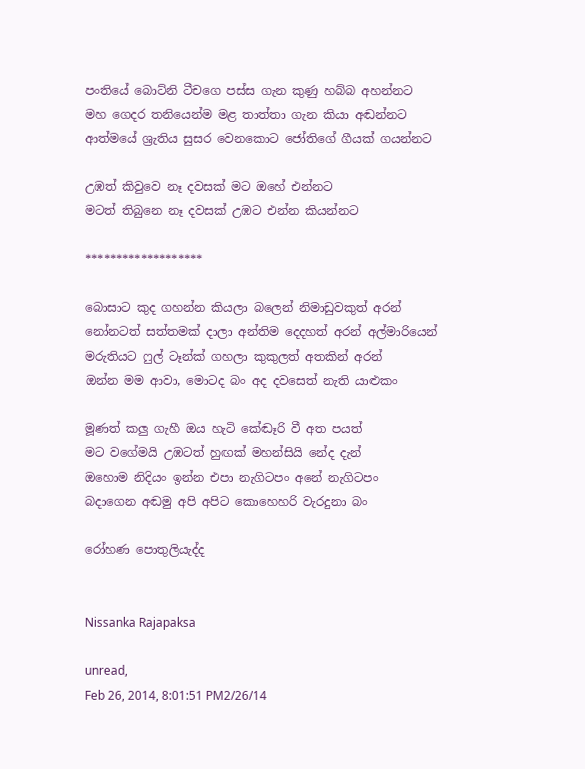පංතියේ බොට්නි ටීචගෙ පස්ස ගැන කුණු හබ්බ අහන්නට
මහ ගෙදර තනියෙන්ම මළ තාත්තා ගැන කියා අඬන්නට
ආත්මයේ ශ්‍රැතිය සුසර වෙනකොට ජෝතිගේ ගීයක් ගයන්නට

උඹත් කිවුවෙ නෑ දවසක් මට ඔහේ එන්නට
මටත් තිබුනෙ නෑ දවසක් උඹට එන්න කියන්නට

*******************

බොසාට කුද ගහන්න කියලා බලෙන් නිමාඩුවකුත් අරන්
නෝනටත් සත්තමක් දාලා අන්තිම දෙදහත් අරන් අල්මාරියෙන්
මරුතියට ෆුල් ටෑන්ක් ගහලා කුකුලත් අතකින් අරන්
ඔන්න මම ආවා, මොටද බං අද දවසෙත් නැති යාළුකං

මූණත් කලු ගැහී ඔය හැටි කේඬෑරි වී අත පයත්
මට වගේමයි උඹටත් හුඟක් මහන්සියි නේද දැන්
ඔහොම නිදියං ඉන්න එපා නැගිටපං අනේ නැගිටපං
බදාගෙන අඬමු අපි අපිට කොහෙහරි වැරදුනා බං

රෝහණ පොතුලියැද්ද


Nissanka Rajapaksa

unread,
Feb 26, 2014, 8:01:51 PM2/26/14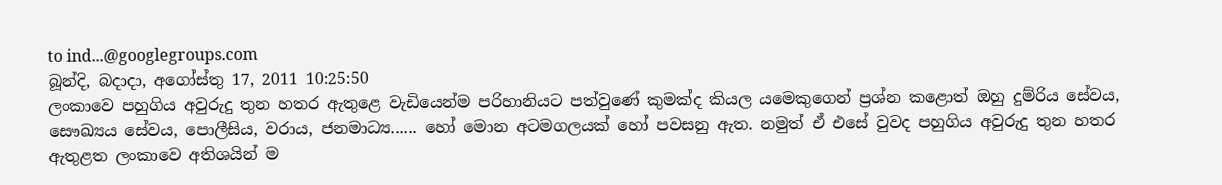to ind...@googlegroups.com
බූන්දි, බදාදා, අගෝස්තු 17, 2011 10:25:50
ලංකාවෙ පහුගිය අවුරුදු තුන හතර ඇතුළෙ වැඩියෙන්ම පරිහානියට පත්වුණේ කුමක්ද කියල යමෙකුගෙන් ප්‍රශ්න කළොත් ඔහු දුම්රිය සේවය, සෞඛ්‍යය සේවය, පොලීසිය, වරාය, ජනමාධ්‍ය...... හෝ මොන අටමගලයක් හෝ පවසනු ඇත. නමුත් ඒ එසේ වුවද පහුගිය අවුරුදු තුන හතර ඇතුළත ලංකාවෙ අතිශයින් ම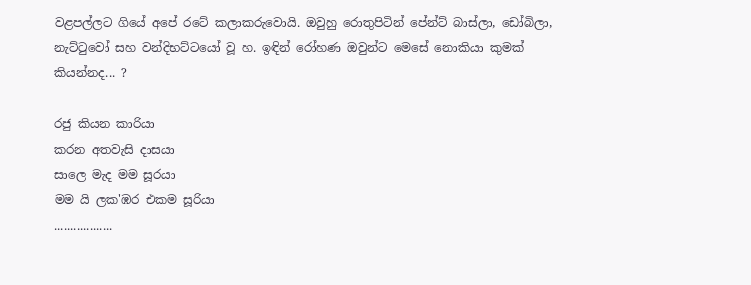වළපල්ලට ගියේ අපේ රටේ කලාකරුවොයි. ඔවුහු රොතුපිටින් පේන්ට් බාස්ලා, ඩෝබිලා, නැට්ටුවෝ සහ වන්දිභට්ටයෝ වූ හ. ඉඳින් රෝහණ ඔවුන්ට මෙසේ නොකියා කුමක් කියන්නද... ?

රජු කියන කාරියා
කරන අතවැසි දාසයා
සාලෙ මැද මම සූරයා
මම යි ලක'ඹර එකම සූරියා
..................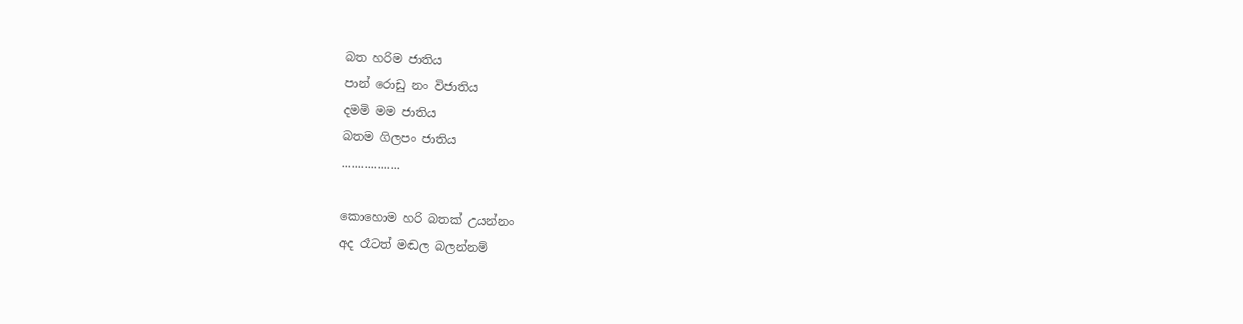බත හරිම ජාතිය
පාන් රොඩු නං විජාතිය
දමමි මම ජාතිය
බතම ගිලපං ජාතිය
..................

කොහොම හරි බතක් උයන්නං
අද රෑටත් මඬල බලන්නම්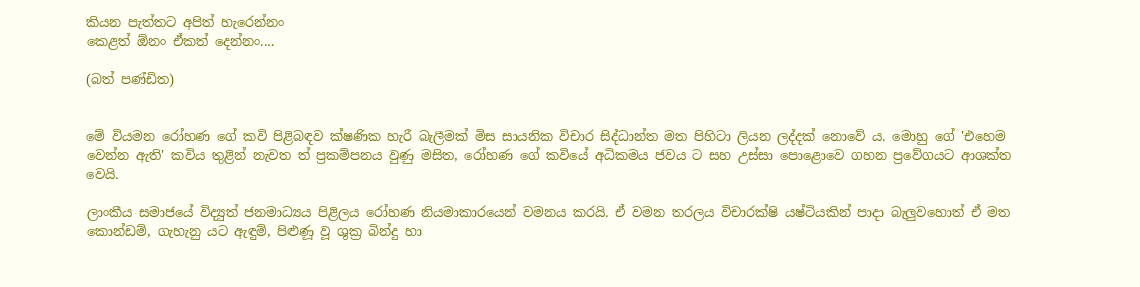කියන පැත්තට අපිත් හැරෙන්නං
කෙළත් ඕනං ඒකත් දෙන්නං....

(බත් පණ්ඩිත)


මේ වියමන රෝහණ ගේ කවි පිළිබඳව ක්ෂණික හැරී බැලීමක් මිස සායනික විචාර සිද්ධාන්ත මත පිහිටා ලියන ලද්දක් නොවේ ය. මොහු ගේ 'එහෙම වෙන්න ඇති' කවිය තුළින් නැවත ත් ප්‍රකම්පනය වුණු මසිත, රෝහණ‍ ගේ කවියේ අධිකමය ජවය ට සහ උස්සා පොළොවෙ ගහන ප්‍රවේගයට ආශක්ත වෙයි.

ලාංකීය සමාජයේ විද්‍යුත් ජනමාධ්‍යය පිළිලය රෝහණ නියමාකාරයෙන් වමනය කරයි. ඒ වමන තරලය විචාරක්ෂි යෂ්ටියකින් පාදා බැලුවහොත් ඒ මත කොන්ඩම්, ගැහැනු යට ඇඳුම්, පිළුණූ වූ ශුක්‍ර බින්දු හා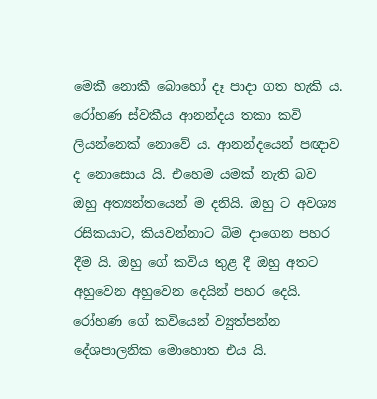මෙකී නොකී බොහෝ දෑ පාදා ගත හැකි ය. රෝහණ ස්වකීය ආනන්දය තකා කවි ලියන්නෙක් නොවේ ය. ආනන්දයෙන් පඥාව ද නොසොය යි. එහෙම යමක් නැති බව ඔහු අත්‍යන්තයෙන් ම දනියි. ඔහු ට අවශ්‍ය රසිකයාට, කියවන්නාට බිම දාගෙන පහර දීම යි. ඔහු ගේ කවිය තුළ දී ඔහු‍ අතට අහුවෙන අහුවෙන දෙයින් පහර දෙයි. රෝහණ ගේ කවියෙන් ව්‍යුත්පන්න දේශපාලනික මොහොත එය යි.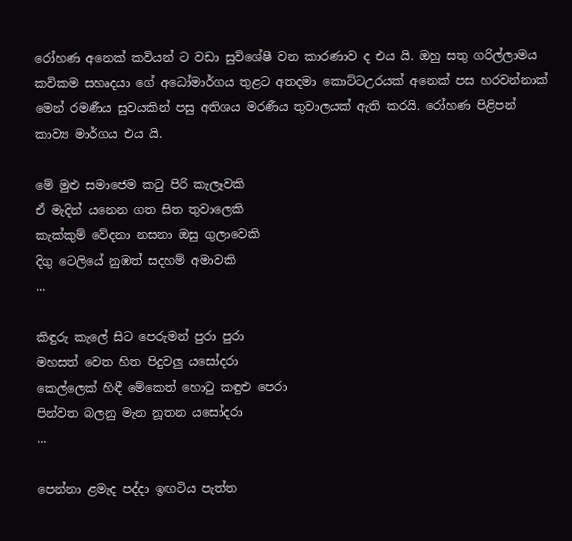රෝහණ අනෙක් කවියන් ට වඩා සුවිශේෂී වන කාරණාව ද එය යි. ඔහු සතු ගරිල්ලාමය කවිකම සහෘදයා ගේ අධෝමාර්ගය තුළට අතදමා කොට්ටඋරයක් අනෙක් පස හරවන්නාක් මෙන් රමණීය සුවයකින් පසු අතිශය මරණීය තුවාලයක් ඇති කරයි. රෝහණ පිළිපන් කාව්‍ය මාර්ගය එය යි.

මේ මුළු සමාජෙම කටු පිරි කැලෑවකි
ඒ මැදින් යනෙන ගත සිත තුවාලෙකි
කැක්කුම් වේදනා නසනා ඔසු ගුලාවෙකි
දිගු ටෙලියේ නුඹත් සදහම් අමාවකි
...

කිඳුරු කැලේ සිට පෙරුමන් පුරා පුරා
මහසත් වෙත හිත පිදුවලු යසෝදරා
කෙල්ලෙක් හිඳී මේකෙත් හොටු කඳුළු පෙරා
පින්වත බලනු මැන නූතන යසෝදරා
...

පෙන්නා ළමැද පද්දා ඉඟටිය පැත්ත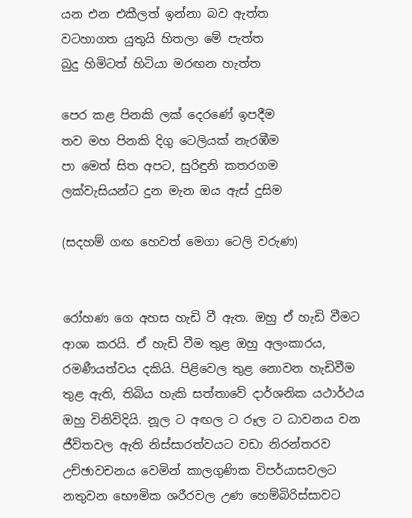යන එන එකීලත් ඉන්නා බව ඇත්ත
වටහාගත යුතුයි හිතලා මේ පැත්ත
බුදු හිමිටත් හිටියා මරඟන හැත්ත

පෙර කළ පිනකි ලක් දෙරණේ ඉපදීම
තව මහ පිනකි දිගු ටෙලියක් නැරඹීම
පා මෙත් සිත අපට, සුරිඳුනි කතරගම
ලක්වැසියන්ට දුන මැන ඔය ඇස් දුසිම

(සදහම් ගඟ හෙවත් මෙගා ටෙලි වරුණ)


රෝහණ ගෙ අහස හැඩි වී ඇත. ඔහු ඒ හැඩි වීමට ආශා කරයි. ඒ හැඩි වීම තුළ ඔහු අලංකාරය, රමණීයත්වය දකියි. පිළිවෙල තුළ නොවන හැඩිවීම තුළ ඇති, තිබිය හැකි සත්තාවේ දාර්ශනික යථාර්ථය ඔහු විනිවිදියි. නූල ට අඟල ට රූල ට ධාවනය වන ජීවිතවල ඇති නිස්සාරත්වයට වඩා නිරන්තරව උච්ඡාවචනය වෙමින් කාලගුණික විපර්යාසවලට නතුවන භෞමික ශරීරවල උණ හෙම්බිරිස්සාවට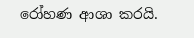රෝහණ ආශා කරයි.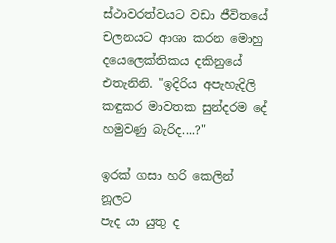ස්ථාවරත්වයට වඩා ජීවිතයේ චලනයට ආශා කරන මොහු දයෙලෙක්තිකය දකිනුයේ එතැනිනි. "ඉදිරිය අපැහැදිලි කඳුකර මාවතක සුන්දරම දේ හමුවණු බැරිද....?"

ඉරක් ගසා හරි කෙලින් නූලට
පැද යා යුතු ද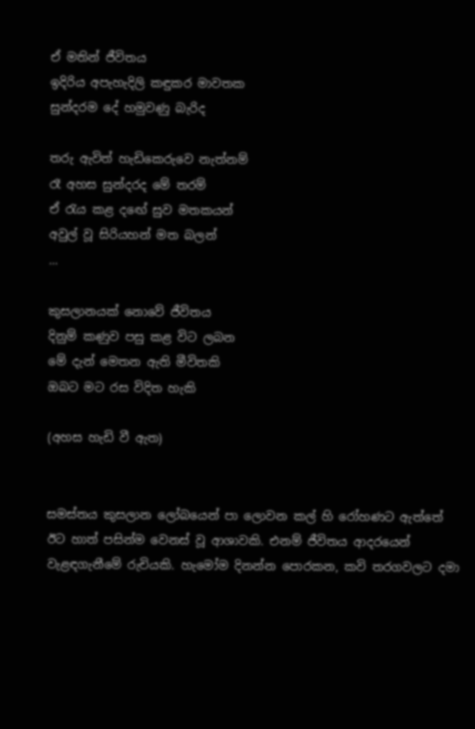ඒ මතින් ජීවිතය
ඉදිරිය අපැහැදිලි කඳුකර මාවතක
සුන්දරම දේ හමුවණු බැරිද

තරු ඇවිත් හැඩිකෙරුවෙ නැත්නම්
රෑ අහස සුන්දරද මේ තරම්
ඒ රැය කළ ද‍ඟේ සුව මතකයන්
අවුල් වූ සිරියහන් මත බලන්
...

කුසලානයක් නොවේ ජීවිතය
දිනුම් කණුව පසු කළ විට ලබන
මේ දැන් මෙතන ඇති මීවිතකි
ඔබට මට රස විදිත හැකි

(අහස හැඩි වී ඇත)


සමස්තය කුසලාන ලෝබයෙන් පා ලොවන කල් හි රෝහණට ඇත්තේ ඊට හාත් පසින්ම වෙනස් වූ ආශාවකි. එනම් ජීවිතය ආදරයෙන් වැළඳගැනීමේ රුචියකි. හැමෝම දිනන්න පොරකන, කවි තරගවලට දමා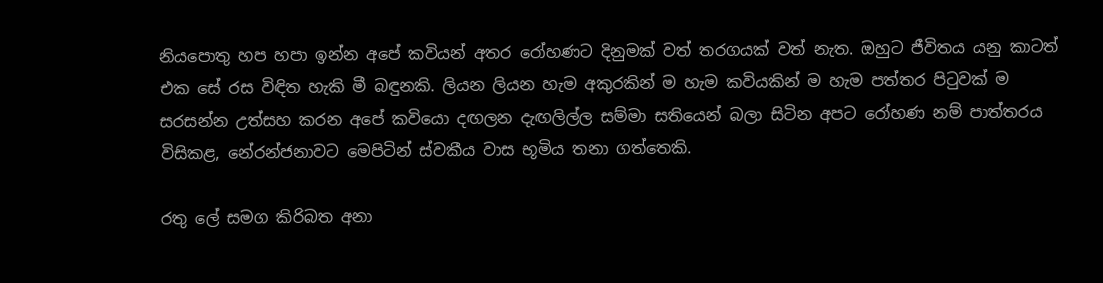නියපොතු හප හපා ඉන්න අපේ කවියන් අතර රෝහණට දිනුමක් වත් තරගයක් වත් නැත. ඔහුට ජීවිතය යනු කාටත් එක සේ රස විඳිත හැකි මී බඳුනකි. ලියන ලියන හැම අකුරකින් ම හැම කවියකින් ම හැම පත්තර පිටුවක් ම සරසන්න උත්සහ කරන අපේ කවියො දඟලන දැඟලිල්ල සම්මා සතියෙන් බලා සිටින අපට රෝහණ නම් පාත්තරය විසිකළ, නේරන්ජනාවට මෙපිටින් ස්වකීය වාස භූමිය තනා ගත්තෙකි.

රතු ලේ සමග කිරිබත අනා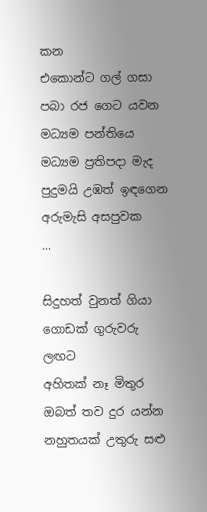කන
එකොන්ට ගල් ගසා පබා රජ ගෙට යවන
මධ්‍යම පන්තියෙ මධ්‍යම ප්‍රතිපදා මැද
පුදුමයි උඹත් ඉඳගෙන අරුමැසි අසපුවක
...

සිදුහත් වුනත් ගියා ගොඩක් ගුරුවරු ලඟට
අහිතක් නෑ මිතුර ඔබත් තව දුර යන්න
නහුතයක් උතුරු සළු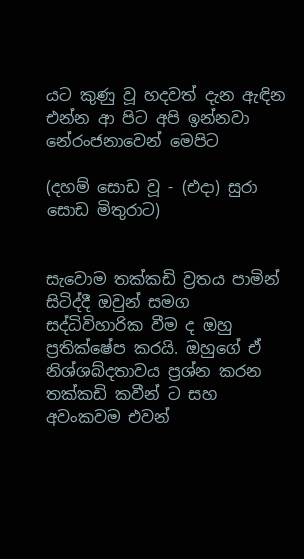යට කුණු වූ හදවත් දැන ඇඳින
එන්න ආ පිට අපි ඉන්නවා නේරංජනාවෙන් මෙපිට

(දහම් සොඩ වූ - (එදා) සුරා සොඩ මිතුරාට)


සැවොම තක්කඩි ව්‍රතය පාමින් සිටිද්දී ඔවුන් සමග සද්ධිවිහාරික වීම ද ඔහු ප්‍රතික්ෂේප කරයි. ඔහුගේ ඒ නිශ්ශබ්දතාවය ප්‍රශ්න කරන තක්කඩි කවීන් ට සහ අවංකවම එවන්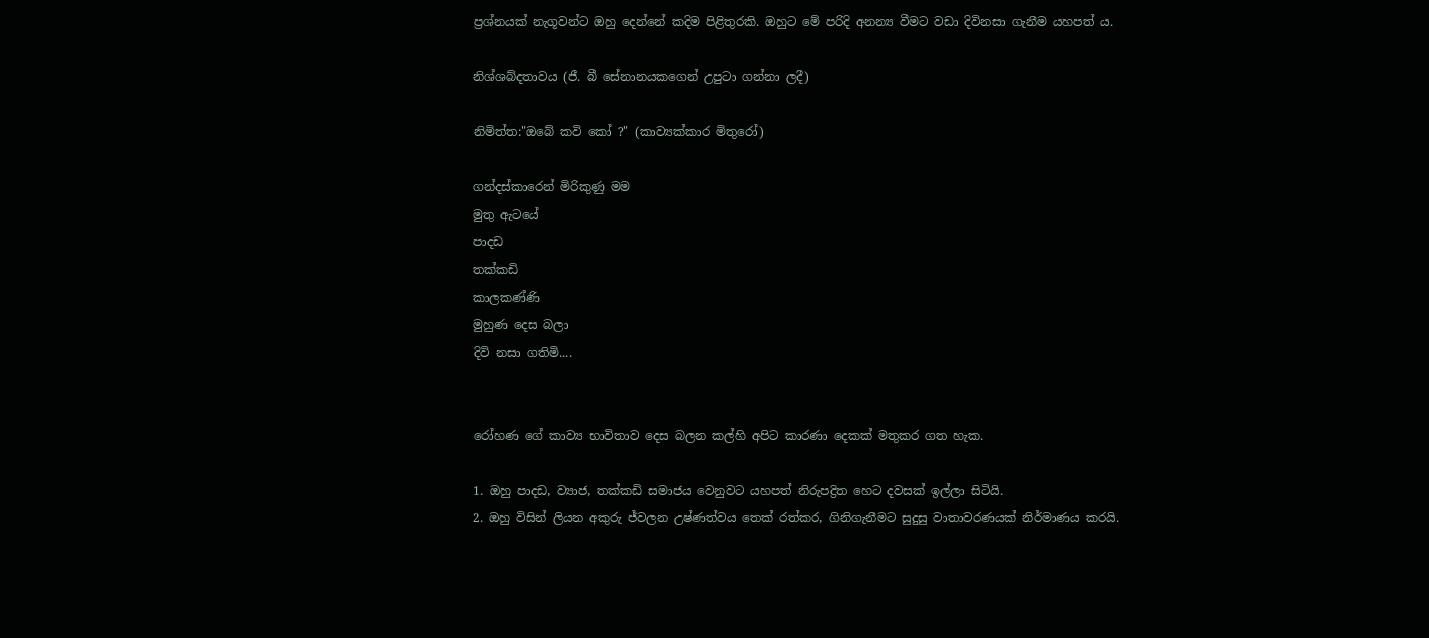ප්‍රශ්නයක් නැගූවන්ට ඔහු දෙන්නේ කදිම පිළිතුරකි. ඔහුට මේ පරිදි අනන්‍ය වීමට වඩා දිවිනසා ගැනීම යහපත් ය.

නිශ්ශබ්දතාවය (ජී. බී සේනානයකගෙන් උපුටා ගන්නා ලදී)

නිමිත්ත:"ඔබේ කවි කෝ ?" (කාව්‍යක්කාර මිතුරෝ)

ගන්දස්කාරෙන් මිරිකුණු මම
මුතු ඇටයේ
පාදඩ
තක්කඩි
කාලකණ්ණි
මුහුණ දෙස බලා
දිවි නසා ගතිමි....


රෝහණ ගේ කාව්‍ය භාවිතාව දෙස බලන කල්හි අපිට කාරණා දෙකක් මතුකර ගත හැක.

1. ඔහු පාදඩ, ව්‍යාජ, තක්කඩි සමාජය වෙනුවට යහපත් නිරුපද්‍රිත හෙට දවසක් ඉල්ලා සිටියි.
2. ඔහු විසින් ලියන අකුරු ජ්වලන උෂ්ණත්වය තෙක් රත්කර, ගිනිගැනීමට සුදුසු වාතාවරණයක් නිර්මාණය කරයි.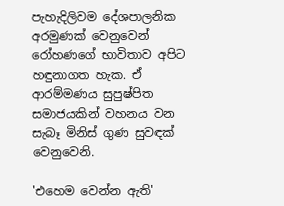පැහැදිලිවම දේශපාලනික අරමුණක් වෙනුවෙන් රෝහණගේ භාවිතාව අපිට හඳුනාගත හැක. ඒ ආරම්මණය සුපුෂ්පිත සමාජයකින් වහනය වන සැබෑ මිනිස් ගුණ සුවඳක් වෙනුවෙනි.

'එහෙම වෙන්න ඇති'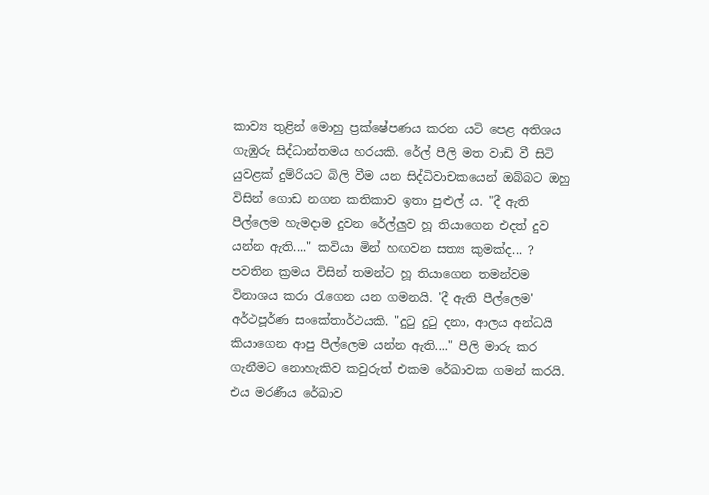කාව්‍ය තුළින් මොහු ප්‍රක්ෂේපණය කරන යටි පෙළ අතිශය ගැඹුරු සිද්ධාන්තමය හරයකි. රේල් පීලි මත වාඩි වී සිටි යුවළක් දුම්රියට බිලි වීම යන සිද්ධිවාචකයෙන් ඔබ්බට ඔහු විසින් ගොඩ නගන කතිකාව ඉතා පුළුල් ය. "දී ඇති පීල්ලෙම හැමදාම දුවන රේල්ලුව හූ තියාගෙන එදත් දුව යන්න ඇති...." කවියා මින් හඟවන සත්‍ය කුමක්ද... ? පවතින ක්‍රමය විසින් තමන්ට හූ තියාගෙන තමන්වම විනාශය කරා රැගෙන යන ගමනයි. 'දී ඇති පීල්ලෙම' අර්ථපූර්ණ සංකේතාර්ථයකි. "දුටු දුටු දනා, ආලය අන්ධයි කියාගෙන ආපු පීල්ලෙම යන්න ඇති...." පීලි මාරු කර ගැනීමට නොහැකිව කවුරුත් එකම රේඛාවක ගමන් කරයි. එය මරණීය රේඛාව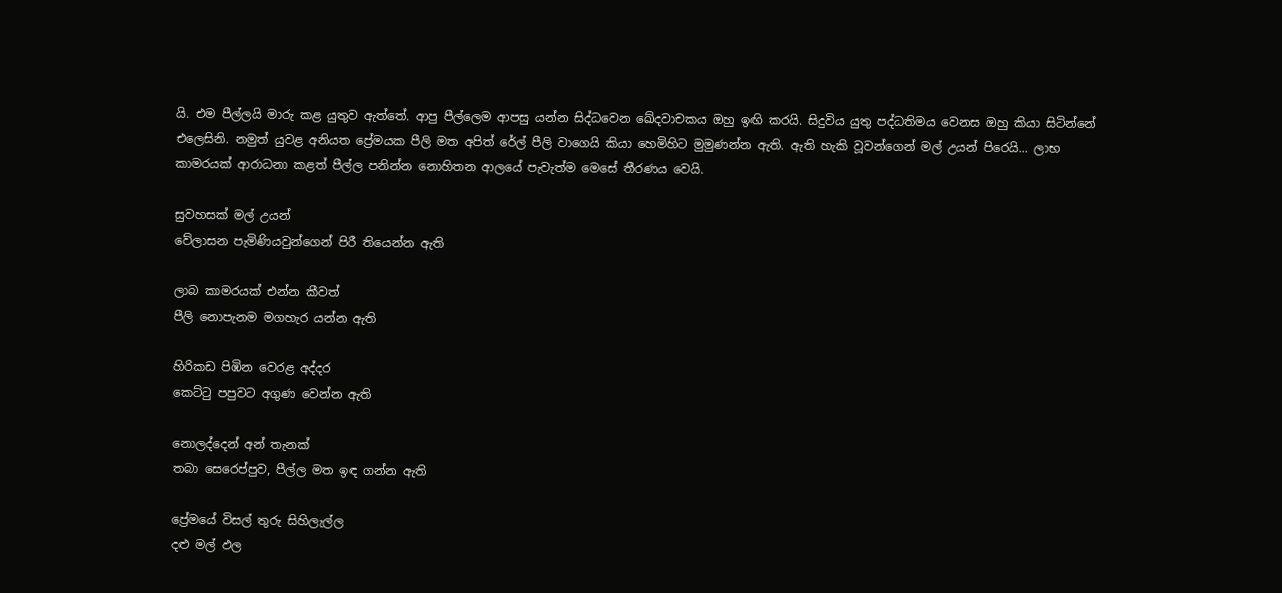යි. එම පීල්ලයි මාරු කළ යුතුව ඇත්තේ. ආපු පීල්ලෙම ආපසු යන්න සිද්ධවෙන ‍ඛේදවාචකය ඔහු ඉඟි කරයි. සිදුවිය යුතු පද්ධතිමය වෙනස ඔහු කියා සිටින්නේ එලෙසිනි. නමුත් යුවළ අනියත ප්‍රේමයක පීලි මත අපිත් රේල් පීලි වාගෙයි කියා හෙමිහිට මුමුණන්න ඇති. ඇති හැකි වූවන්ගෙන් මල් උයන් පිරෙයි... ලාභ කාමරයක් ආරාධනා කළත් පීල්ල පනින්න නොහිතන ආලයේ පැවැත්ම මෙසේ තීරණය වෙයි.

සුවහසක් මල් උයන්
වේලාසන පැමිණියවුන්ගෙන් පිරී තියෙන්න ඇති

ලාබ කාමරයක් එන්න කීවත්
පීලි නොපැනම මගහැර යන්න ඇති

හිරිකඩ පිඹින වෙරළ අද්දර
කෙට්ටු පපුවට අගුණ වෙන්න ඇති

නොලද්දෙන් අන් තැනක්
තබා සෙරෙප්පුව, පීල්ල මත ඉඳ ගන්න ඇති

ප්‍රේමයේ විසල් තුරු සිහිලැල්ල
දළු මල් ඵල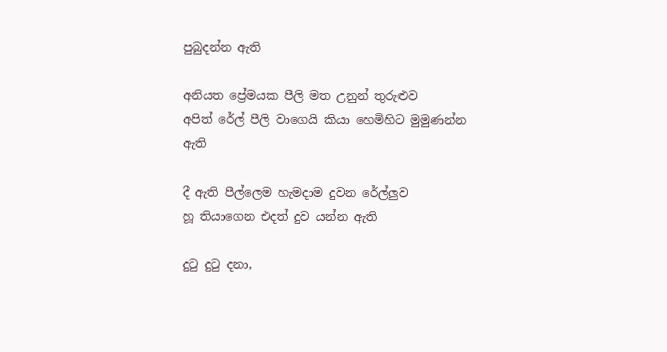පුබුදන්න ඇති

අනියත ප්‍රේමයක පීලි මත උනුන් තුරුළුව
අපිත් රේල් පීලි වාගෙයි කියා හෙමිහිට මුමුණන්න ඇති

දී ඇති පීල්ලෙම හැමදාම දුවන රේල්ලුව
හූ තියාගෙන එදත් දුව යන්න ඇති

දුටු දුටු දනා,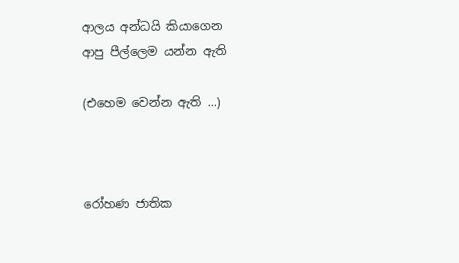ආලය අන්ධයි කියාගෙන
ආපු පීල්ලෙම යන්න ඇති

(එහෙම වෙන්න ඇති ...)



රෝහණ ජාතික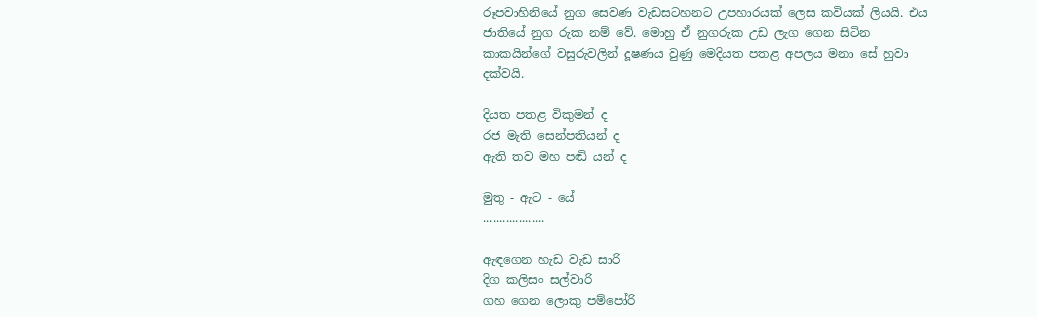රූපවාහිනියේ නුග සෙවණ වැඩසටහනට උපහාරයක් ලෙස කවියක් ලියයි. එය ජාතියේ නුග රුක නම් වේ. මොහු ඒ නුගරුක උඩ ලැග ගෙන සිටින කාකයින්ගේ වසුරුවලින් දූෂණය වුණු මෙදියත පතළ අපලය මනා සේ හුවා දක්වයි.

දියත පතළ විකුමන් ද
රජ මැති සෙන්පතියන් ද
ඇති තව මහ පඬි යන් ද

මුතු - ඇට - යේ
...................

ඇඳගෙන හැඩ වැඩ සාරි
දිග කලිසං සල්වාරි
ගහ ගෙන ලොකු පම්පෝරි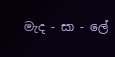මැද - සා - ලේ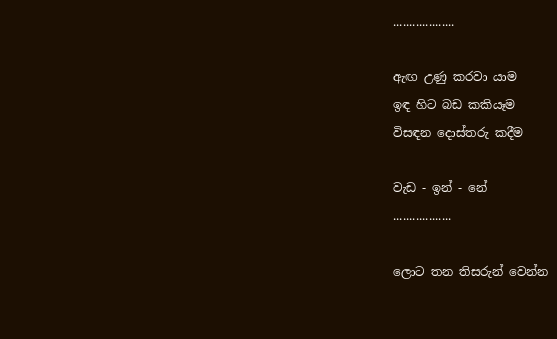...................

ඇඟ උණු කරවා යාම
ඉඳ හිට බඩ කකියෑම
විසඳන දොස්තරු කදීම

වැඩ - ඉන් - නේ
..................

ලොට තන තිසරුන් වෙන්න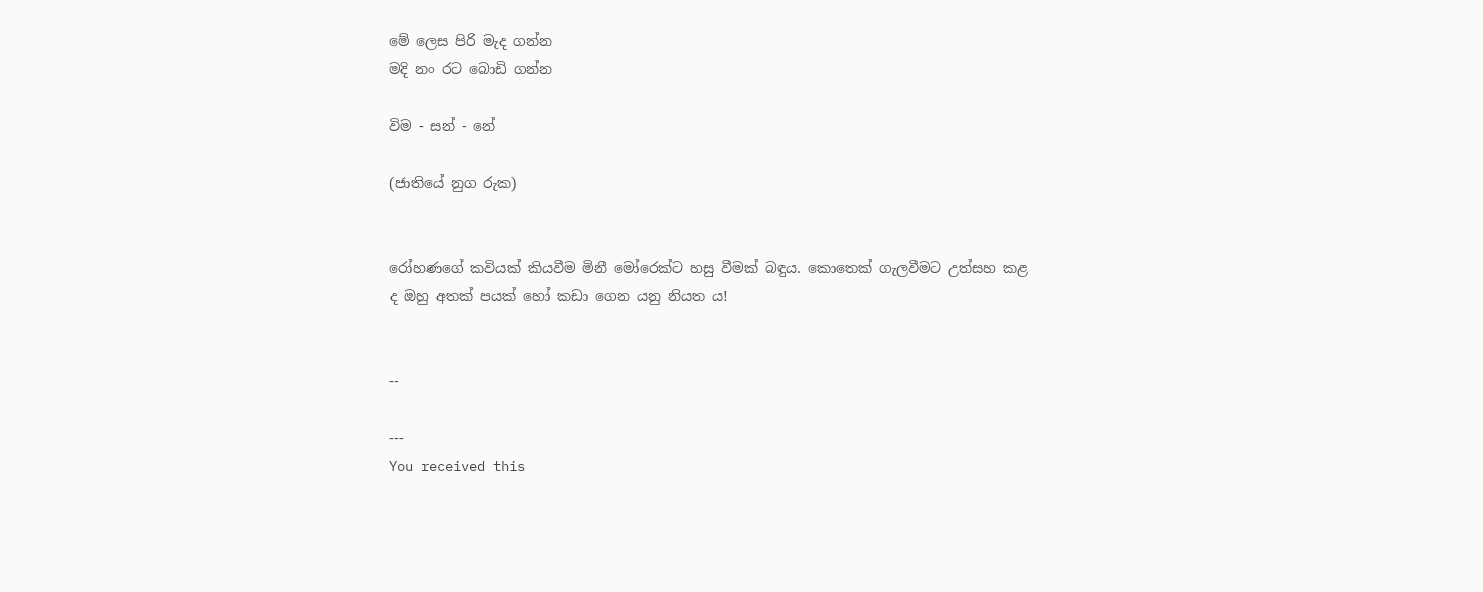මේ ලෙස පිරි මැද ගන්න
මදි නං රට බොඩි ගන්න

විම - සන් - නේ

(ජාතියේ නුග රුක)


රෝහණගේ කවියක් කියවීම මිනී මෝරෙක්ට හසු වීමක් බඳුය. කොතෙක් ගැලවීමට උත්සහ කළ ද ඔහු අතක් පයක් හෝ කඩා ගෙන යනු නියත ය!


--

---
You received this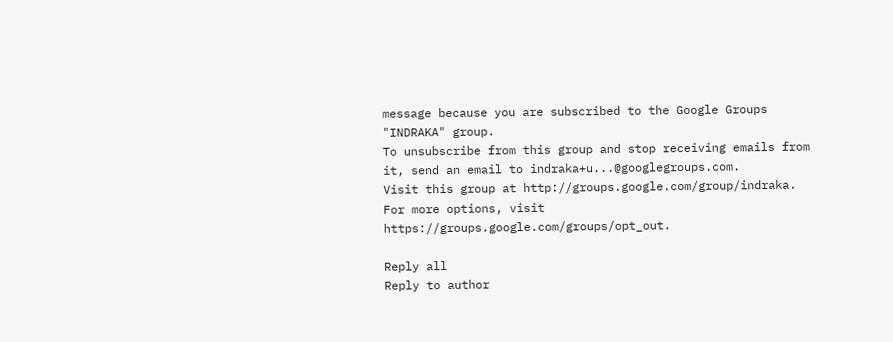message because you are subscribed to the Google Groups "INDRAKA" group.
To unsubscribe from this group and stop receiving emails from it, send an email to indraka+u...@googlegroups.com.
Visit this group at http://groups.google.com/group/indraka.
For more options, visit https://groups.google.com/groups/opt_out.

Reply all
Reply to author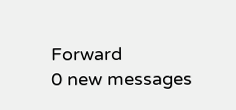Forward
0 new messages